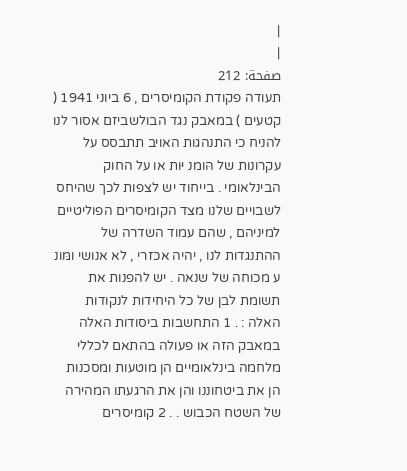|
|
صفحة: 212
תעודה פקודת הקומיסרים , 6 ביוני 1941 ( קטעים ) במאבק נגד הבולשביזם אסור לנו להניח כי התנהגות האויב תתבסס על עקרונות של הּומנ יּות או על החוק הבינלאומי . בייחוד יש לצפות לכך שהיחס לשבויים שלנו מצד הקומיסרים הפוליטיים למיניהם , שהם עמוד השדרה של ההתנגדות לנו , יהיה אכזרי , לא אנושי ומּונ ע מכוחה של שנאה . יש להפנות את תשומת לבן של כל היחידות לנקודות האלה : . 1 התחשבות ביסודות האלה במאבק הזה או פעולה בהתאם לכללי מלחמה בינלאומיים הן מוטעות ומסכנות הן את ביטחוננו והן את הרגעתו המהירה של השטח הכבוש . . 2 קומיסרים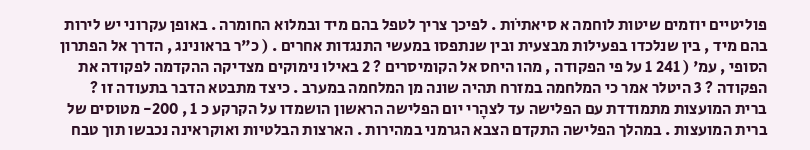פוליטיים יוזמים שיטות לוחמה א סיאתיֹות . לפיכך צריך לטפל בהם מיד ובמלוא החומרה . באופן עקרוני יש לירות בהם מיד , בין שנלכדו בפעילות מבצעית ובין שנתפסו במעשי התנגדות אחרים . ( כ"ר בראונינג , הדרך אל הפתרון הסופי , עמ' ( 241 1 על פי הפקודה , מהו היחס אל הקומיסרים ? 2 באילו נימוקים מצדיקה ההקדמה לפקודה את הפקודה ? 3 היטלר אמר כי המלחמה במזרח תהיה שונה מן המלחמה במערב . כיצד מתבטא הדבר בתעודה זו ? ברית המועצות מתמודדת עם הפלישה עד לצהָרי יום הפלישה הראשון הושמדו על הקרקע כ 1 , 200- מטוסים של ברית המועצות . במהלך הפלישה התקדם הצבא הגרמני במהירות . הארצות הבלטיות ואוקראינה נכבשו תוך טבח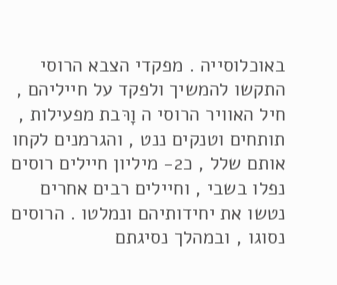באוכלוסייה . מפקדי הצבא הרוסי התקשו להמשיך ולפקד על חייליהם , חיל האוויר הרוסי ה וָרּבת מפעילות , תותחים וטנקים ננט , והגרמנים לקחו אותם שלל , כ2- מיליון חיילים רוסים נפלו בשבי , וחיילים רבים אחרים נטשו את יחידותיהם ונמלטו . הרוסים נסוגו , ובמהלך נסיגתם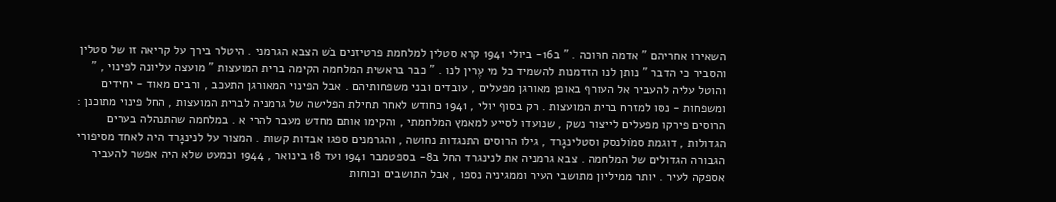השאירו אחריהם " אדמה חרּוכה . " ב16- ביולי 1941 קרא סטלין למלחמת פרטיזנים בׁש הצבא הגרמני . היטלר בירך על קריאה זו של סטלין והסביר כי הדבר " נותן לנו הזדמנות להשמיד כל מי עֶרין לנו . " כבר בראשית המלחמה הקימה ברית המועצות " מועצה עליונה לפינוי , " והוטל עליה להעביר אל העורף באופן מאורגן מפעלים , עובדים ובני משפחותיהם . אבל הפינוי המאורגן התעכב , ורבים מאוד - יחידים ומשפחות - נסּו למזרח ברית המועצות . רק בסוף יולי , 1941 כחודש לאחר תחילת הפלישה של גרמניה לברית המועצות , החל פינוי מתוכנן : הרוסים פירקו מפעלים לייצור נשק , שנועדו לסייע למאמץ המלחמתי , והקימו אותם מחדש מעבר להרי א . במלחמה שהתנהלה בערים הגדולות , דוגמת סמֹולנסק וסטלינגָרד , גילו הרוסים התנגדות נחושה , והגרמנים ספגו אבדות קשות . המצור על לנינגָרד היה לאחד מסיפורי הגבורה הגדולים של המלחמה . צבא גרמניה את לנינגרד החל ב8- בספטמבר 1941 ועד 18 בינואר , 1944 וכמעט שלא היה אפשר להעביר אספקה לעיר . יותר ממיליון מתושבי העיר וממגיניה נספו , אבל התושבים וכוחות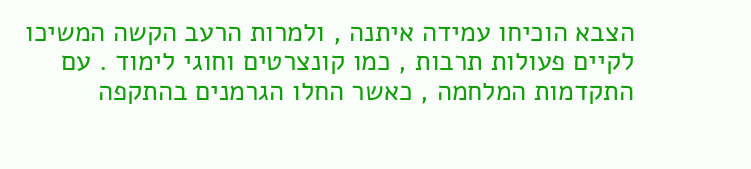הצבא הוכיחו עמידה איתנה , ולמרות הרעב הקשה המשיכו לקיים פעולות תרבות , כמו קונצרטים וחוגי לימוד . עם התקדמות המלחמה , כאשר החלו הגרמנים בהתקפה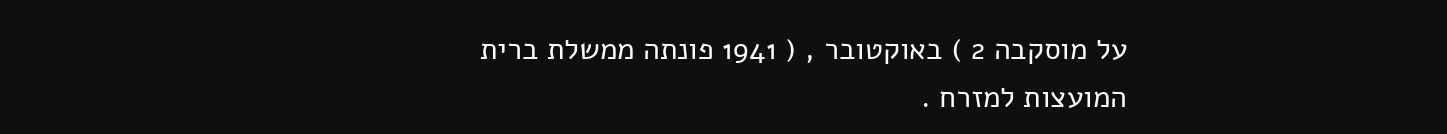על מוסקבה 2 ) באוקטובר , ( 1941 פונתה ממשלת ברית המועצות למזרח .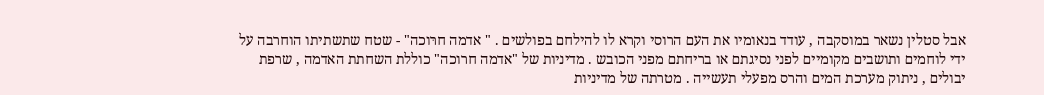אבל סטלין נשאר במוסקבה , עודד בנאומיו את העם הרוסי וקרא לו להילחם בפולשים . " אדמה חרּוכה" - שטח שתשתיתו הוחרבה על ידי לוחמים ותושבים מקומיים לפני נסיגתם או בריחתם מפני הכובש . מדיניות של "אדמה חרוכה" כוללת השחתת האדמה , שרפת יבולים , ניתוק מערכת המים והרס מפעלי תעשייה . מטרתה של מדיניות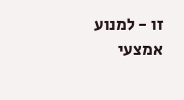זו - למנוע אמצעי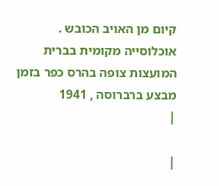קיום מן האויב הכובש . אוכלוסייה מקומית בברית המועצות צופה בהרס כפר בזמן מבצע ברברוסה , 1941
|

|